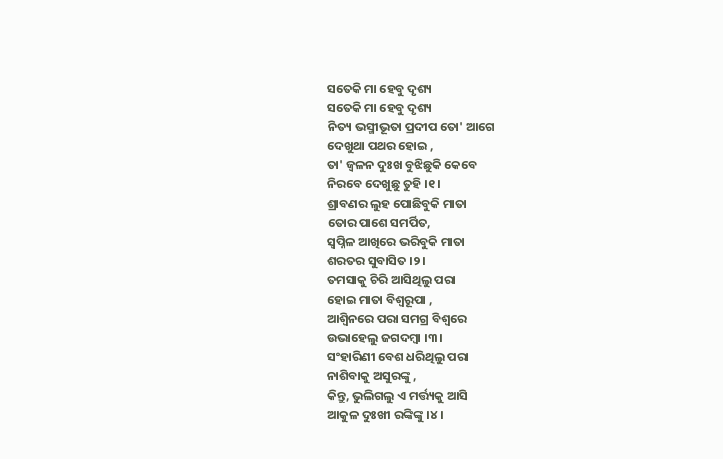ସତେକି ମା ହେବୁ ଦୃଶ୍ୟ
ସତେକି ମା ହେବୁ ଦୃଶ୍ୟ
ନିତ୍ୟ ଭସ୍ମୀଭୂତା ପ୍ରଦୀପ ତୋ' ଆଗେ
ଦେଖୁଥା ପଥର ହୋଇ ,
ତା' ଜ୍ଵଳନ ଦୁଃଖ ବୁଝିଛୁକି କେବେ
ନିରବେ ଦେଖୁଛୁ ତୁହି ।୧।
ଶ୍ରାବଣର ଲୁହ ପୋଛିବୁକି ମାତା
ତୋର ପାଶେ ସମର୍ପିତ,
ସ୍ବପ୍ନିଳ ଆଖିରେ ଭରିବୁକି ମାତା
ଶରତର ସୁବାସିତ ।୨।
ତମସାକୁ ଚିରି ଆସିଥିଲୁ ପରା
ହୋଇ ମାତା ବିଶ୍ଵରୂପା ,
ଆଶ୍ଵିନରେ ପରା ସମଗ୍ର ବିଶ୍ୱରେ
ଉଭାହେଲୁ ଜଗଦମ୍ବା ।୩।
ସଂହାରିଣୀ ବେଶ ଧରିଥିଲୁ ପରା
ନାଶିବାକୁ ଅସୁରଙ୍କୁ ,
କିନ୍ତୁ, ଭୁଲିଗଲୁ ଏ ମର୍ତ୍ତ୍ୟକୁ ଆସି
ଆକୁଳ ଦୁଃଖୀ ରଙ୍କିଙ୍କୁ ।୪।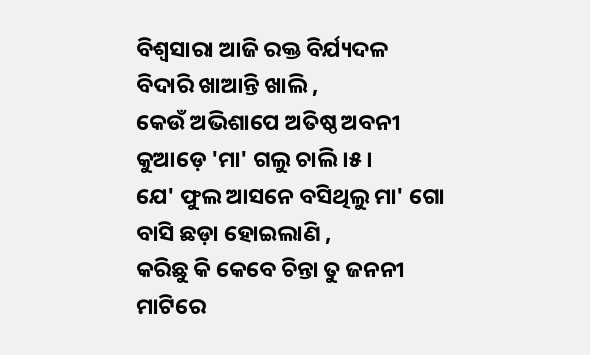ବିଶ୍ଵସାରା ଆଜି ରକ୍ତ ବିର୍ଯ୍ୟଦଳ
ବିଦାରି ଖାଆନ୍ତି ଖାଲି ,
କେଉଁ ଅଭିଶାପେ ଅତିଷ୍ଠ ଅବନୀ
କୁଆଡ଼େ 'ମା' ଗଲୁ ଚାଲି ।୫।
ଯେ' ଫୁଲ ଆସନେ ବସିଥିଲୁ ମା' ଗୋ
ବାସି ଛଡ଼ା ହୋଇଲାଣି ,
କରିଛୁ କି କେବେ ଚିନ୍ତା ତୁ ଜନନୀ
ମାଟିରେ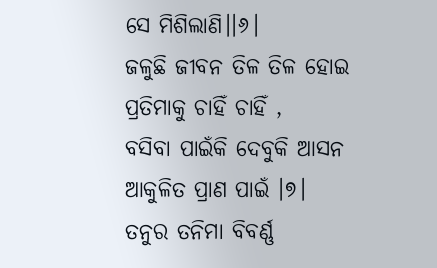ସେ ମିଶିଲାଣି।।୬।
ଜଳୁଛି ଜୀବନ ତିଳ ତିଳ ହୋଇ
ପ୍ରତିମାକୁ ଚାହିଁ ଚାହିଁ ,
ବସିବା ପାଇଁକି ଦେବୁକି ଆସନ
ଆକୁଳିତ ପ୍ରାଣ ପାଇଁ ।୭।
ତନୁର ତନିମା ବିବର୍ଣ୍ଣ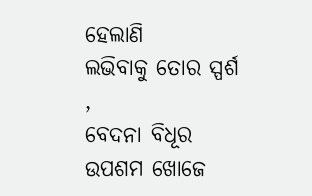ହେଲାଣି
ଲଭିବାକୁ ତୋର ସ୍ପର୍ଶ ,
ବେଦନା ବିଧୂର ଉପଶମ ଖୋଜେ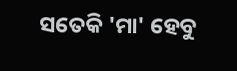ସତେକି 'ମା' ହେବୁ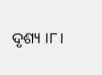ଦୃଶ୍ୟ ।୮।